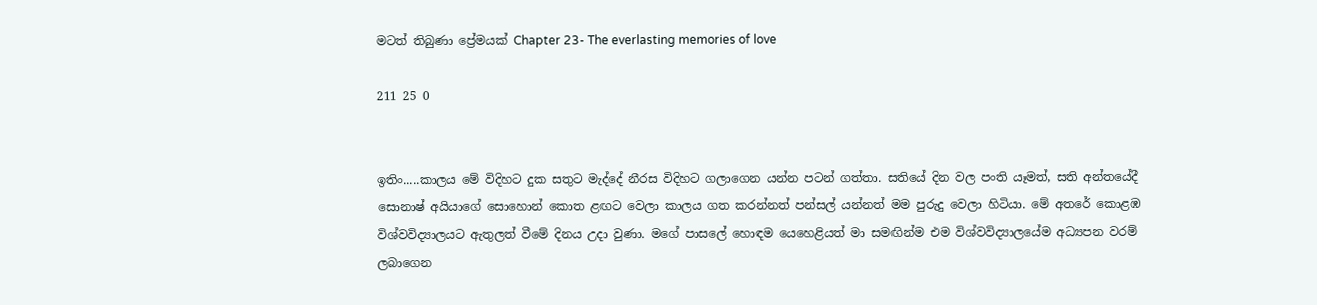මටත් තිබුණා ප්‍රේමයක් Chapter 23- The everlasting memories of love

211 25 0


ඉතිං.....කාලය මේ විදිහට දුක සතුට මැද්දේ නීරස විදිහට ගලාගෙන යන්න පටන් ගත්තා. සතියේ දින වල පංති යෑමත්, සති අන්තයේදී සොනාෂ් අයියාගේ සොහොන් කොත ළඟට වෙලා කාලය ගත කරන්නත් පන්සල් යන්නත් මම පුරුදු වෙලා හිටියා. මේ අතරේ කොළඹ විශ්වවිද්‍යාලයට ඇතුලත් වීමේ දිනය උදා වුණා. මගේ පාසලේ හොඳම යෙහෙළියත් මා සමඟින්ම එම විශ්වවිද්‍යාලයේම අධ්‍යපන වරම් ලබාගෙන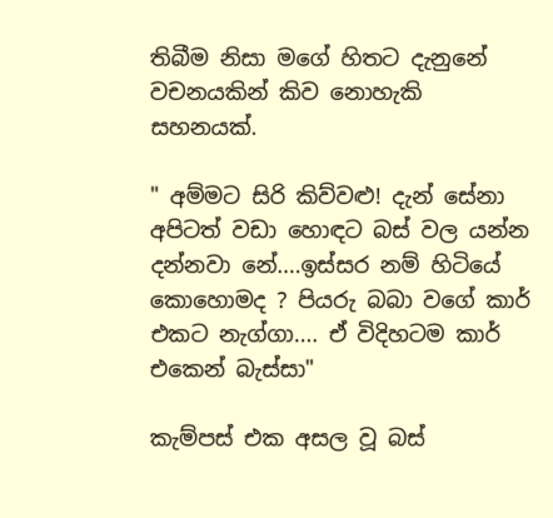තිබීම නිසා මගේ හිතට දැනුනේ වචනයකින් කිව නොහැකි සහනයක්.

" අම්මට සිරි කිව්වළු! දැන් සේනා අපිටත් වඩා හොඳට බස් වල යන්න දන්නවා නේ....ඉස්සර නම් හිටියේ කොහොමද ? පියරු බබා වගේ කාර් එකට නැග්ගා.... ඒ විදිහටම කාර් එකෙන් බැස්සා"

කැම්පස් එක අසල වූ බස්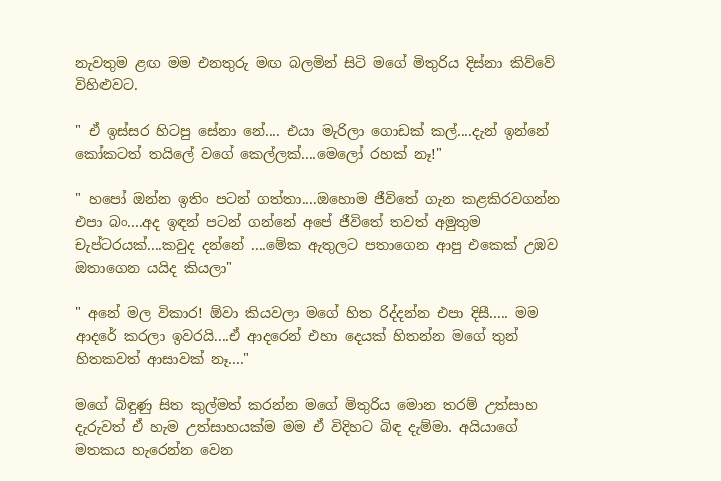නැවතුම ළඟ මම එනතුරු මඟ බලමින් සිටි මගේ මිතුරිය දිස්නා කිව්වේ විහිළුවට.

" ඒ ඉස්සර හිටපු සේනා නේ.... එයා මැරිලා ගොඩක් කල්....දැන් ඉන්නේ කෝකටත් තයිලේ වගේ කෙල්ලක්....මෙලෝ රහක් නෑ!"

" හපෝ ඔන්න ඉතිං පටන් ගත්තා....ඔහොම ජීවිතේ ගැන කළකිරවගන්න එපා බං....අද ඉඳන් පටන් ගන්නේ අපේ ජීවිතේ තවත් අමුතුම චැප්ටරයක්....කවුද දන්නේ ....මේක ඇතුලට පතාගෙන ආපු එකෙක් උඹව ඔතාගෙන යයිද කියලා"

" අනේ මල විකාර! ඕවා කියවලා මගේ හිත රිද්දන්න එපා දිසී..... මම ආදරේ කරලා ඉවරයි....ඒ ආදරෙන් එහා දෙයක් හිතන්න මගේ තුන් හිතකවත් ආසාවක් නෑ...."

මගේ බිඳුණු සිත කුල්මත් කරන්න මගේ මිතුරිය මොන තරම් උත්සාහ දැරුවත් ඒ හැම උත්සාහයක්ම මම ඒ විදිහට බිඳ දැම්මා. අයියාගේ මතකය හැරෙන්න වෙන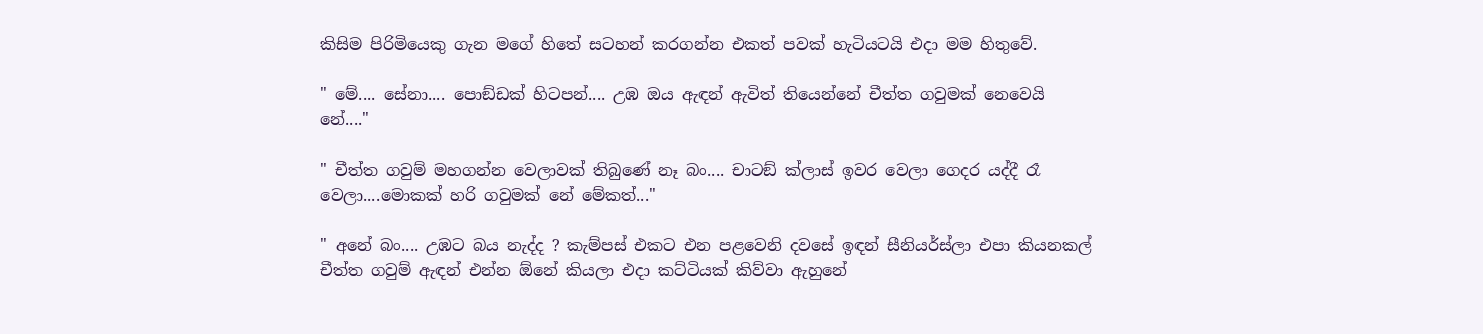කිසිම පිරිමියෙකු ගැන මගේ හිතේ සටහන් කරගන්න එකත් පවක් හැටියටයි එදා මම හිතුවේ.

" මේ.... සේනා.... පොඞ්ඩක් හිටපන්.... උඹ ඔය ඇඳන් ඇවිත් තියෙන්නේ චීත්ත ගවුමක් නෙවෙයි නේ...."

" චීත්ත ගවුම් මහගන්න වෙලාවක් තිබුණේ නෑ බං.... චාටඞ් ක්ලාස් ඉවර වෙලා ගෙදර යද්දී රෑ වෙලා....මොකක් හරි ගවුමක් නේ මේකත්..."

" අනේ බං.... උඹට බය නැද්ද ? කැම්පස් එකට එන පළවෙනි දවසේ ඉඳන් සීනියර්ස්ලා එපා කියනකල් චීත්ත ගවුම් ඇඳන් එන්න ඕනේ කියලා එදා කට්ටියක් කිව්වා ඇහුනේ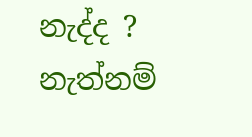නැද්ද ? නැත්නම්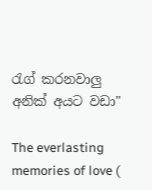රැග් කරනවාලු‍ අනික් අයට වඩා"

The everlasting memories of love (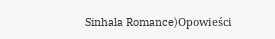Sinhala Romance)Opowieści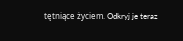tętniące życiem. Odkryj je teraz